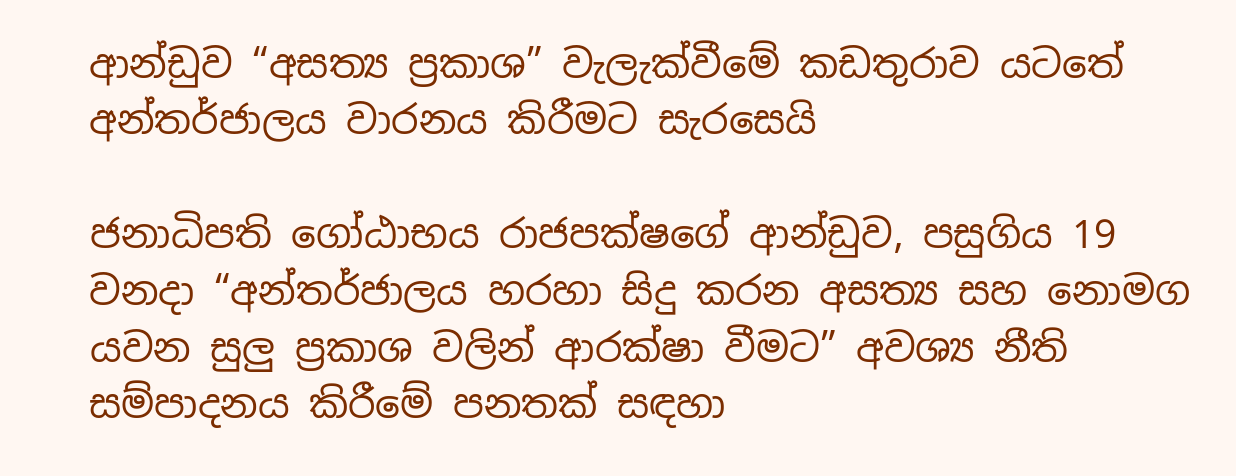ආන්ඩුව “අසත්‍ය ප්‍රකාශ” වැලැක්වීමේ කඩතුරාව යටතේ අන්තර්ජාලය වාරනය කිරීමට සැරසෙයි

ජනාධිපති ගෝඨාභය රාජපක්ෂගේ ආන්ඩුව, පසුගිය 19 වනදා “අන්තර්ජාලය හරහා සිදු කරන අසත්‍ය සහ නොමග යවන සුලු ප්‍රකාශ වලින් ආරක්ෂා වීමට” අවශ්‍ය නීති සම්පාදනය කිරීමේ පනතක් සඳහා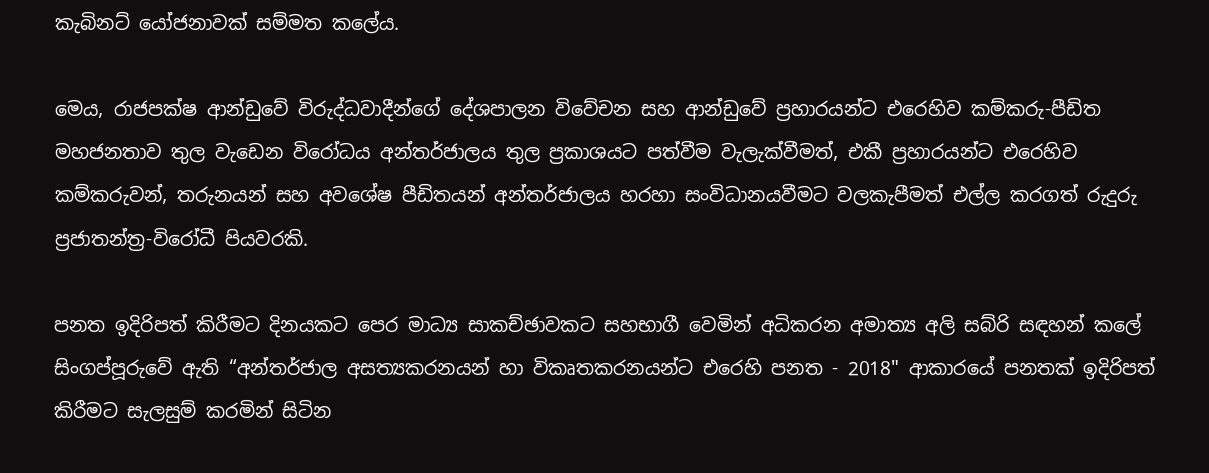කැබිනට් යෝජනාවක් සම්මත කලේය.

මෙය, රාජපක්ෂ ආන්ඩුවේ විරුද්ධවාදීන්ගේ දේශපාලන විවේචන සහ ආන්ඩුවේ ප්‍රහාරයන්ට එරෙහිව කම්කරු-පීඩිත මහජනතාව තුල වැඩෙන විරෝධය අන්තර්ජාලය තුල ප්‍රකාශයට පත්වීම වැලැක්වීමත්, එකී ප්‍රහාරයන්ට එරෙහිව කම්කරුවන්, තරුනයන් සහ අවශේෂ පීඩිතයන් අන්තර්ජාලය හරහා සංවිධානයවීමට වලකැපීමත් එල්ල කරගත් රුදුරු ප්‍රජාතන්ත්‍ර-විරෝධී පියවරකි.

පනත ඉදිරිපත් කිරීමට දිනයකට පෙර මාධ්‍ය සාකච්ඡාවකට සහභාගී වෙමින් අධිකරන අමාත්‍ය අලි සබ්රි සඳහන් කලේ සිංගප්පූරුවේ ඇති “අන්තර්ජාල අසත්‍යකරනයන් හා විකෘතකරනයන්ට එරෙහි පනත - 2018" ආකාරයේ පනතක් ඉදිරිපත් කිරීමට සැලසුම් කරමින් සිටින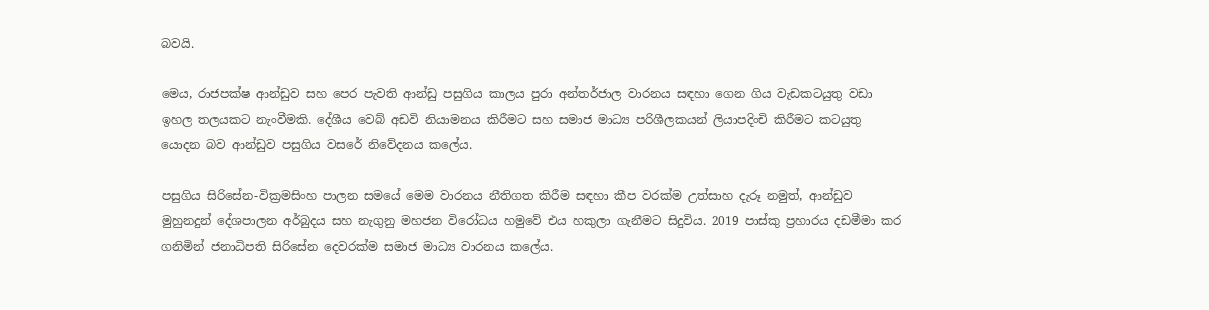බවයි.

මෙය, රාජපක්ෂ ආන්ඩුව සහ පෙර පැවති ආන්ඩු පසුගිය කාලය පුරා අන්තර්ජාල වාරනය සඳහා ගෙන ගිය වැඩකටයුතු වඩා ඉහල තලයකට නැංවීමකි. දේශීය වෙබ් අඩවි නියාමනය කිරීමට සහ සමාජ මාධ්‍ය පරිශීලකයන් ලියාපදිංචි කිරීමට කටයුතු යොදන බව ආන්ඩුව පසුගිය වසරේ නිවේදනය කලේය.

පසුගිය සිරිසේන-වික්‍රමසිංහ පාලන සමයේ මෙම වාරනය නීතිගත කිරීම සඳහා කීප වරක්ම උත්සාහ දැරූ නමුත්, ආන්ඩුව මුහුනදුන් දේශපාලන අර්බුදය සහ නැගුනු මහජන විරෝධය හමුවේ එය හකුලා ගැනීමට සිදුවිය. 2019 පාස්කු ප්‍රහාරය දඩමීමා කර ගනිමින් ජනාධිපති සිරිසේන දෙවරක්ම සමාජ මාධ්‍ය වාරනය කලේය.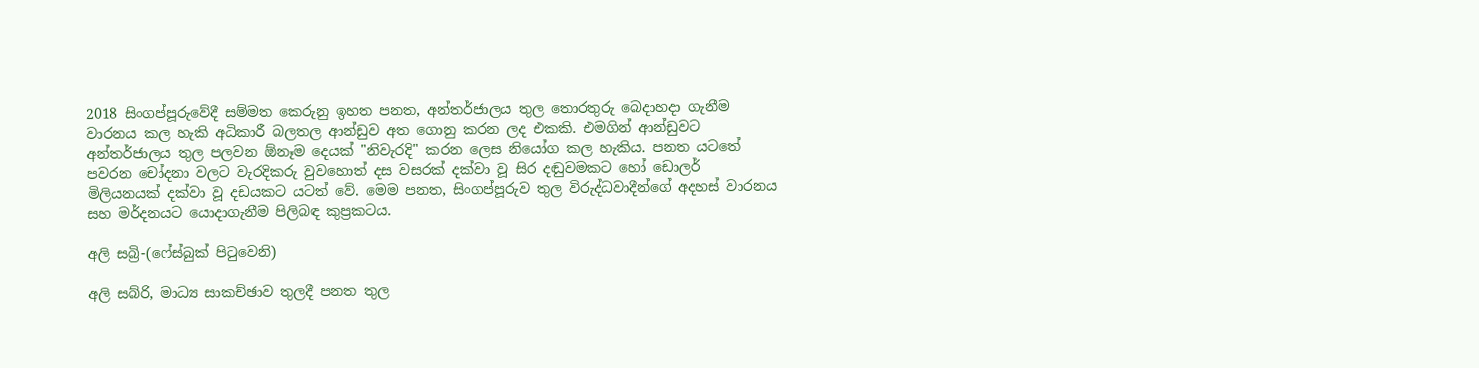2018 සිංගප්පූරුවේදී සම්මත කෙරුනු ඉහත පනත, අන්තර්ජාලය තුල තොරතුරු බෙදාහදා ගැනීම වාරනය කල හැකි අධිකාරී බලතල ආන්ඩුව අත ගොනු කරන ලද එකකි. එමගින් ආන්ඩුවට අන්තර්ජාලය තුල පලවන ඕනෑම දෙයක් "නිවැරදි" කරන ලෙස නියෝග කල හැකිය. පනත යටතේ පවරන චෝදනා වලට වැරදිකරු වුවහොත් දස වසරක් දක්වා වූ සිර දඬුවමකට හෝ ඩොලර් මිලියනයක් දක්වා වූ දඩයකට යටත් වේ. මෙම පනත, සිංගප්පූරුව තුල විරුද්ධවාදීන්ගේ අදහස් වාරනය සහ මර්දනයට යොදාගැනීම පිලිබඳ කුප්‍රකටය.

අලි සබ්‍රි-(ෆේස්බුක් පිටුවෙනි)

අලි සබ්රි, මාධ්‍ය සාකච්ඡාව තුලදී පනත තුල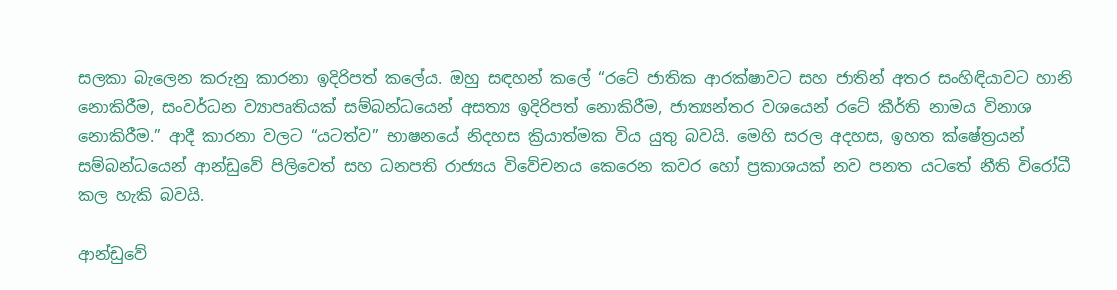සලකා බැලෙන කරුනු කාරනා ඉදිරිපත් කලේය. ඔහු සඳහන් කලේ “රටේ ජාතික ආරක්ෂාවට සහ ජාතින් අතර සංහිඳියාවට හානි නොකිරීම, සංවර්ධන ව්‍යාපෘතියක් සම්බන්ධයෙන් අසත්‍ය ඉදිරිපත් නොකිරීම, ජාත්‍යන්තර වශයෙන් රටේ කීර්ති නාමය විනාශ නොකිරීම.” ආදී කාරනා වලට “යටත්ව” භාෂනයේ නිදහස ක්‍රියාත්මක විය යුතු බවයි. මෙහි සරල අදහස, ඉහත ක්ෂේත්‍රයන් සම්බන්ධයෙන් ආන්ඩුවේ පිලිවෙත් සහ ධනපති රාජ්‍යය විවේචනය කෙරෙන කවර හෝ ප්‍රකාශයක් නව පනත යටතේ නීති විරෝධී කල හැකි බවයි.

ආන්ඩුවේ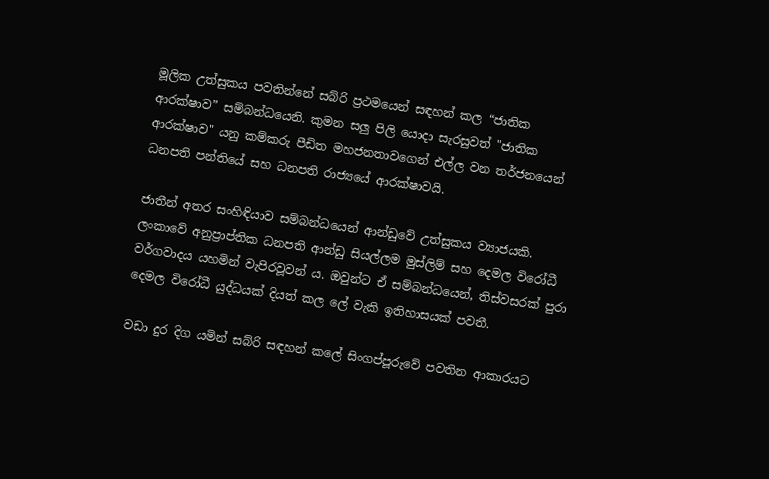මූලික උත්සුකය පවතින්නේ සබ්රි ප්‍රථමයෙන් සඳහන් කල “ජාතික ආරක්ෂාව” සම්බන්ධයෙනි. කුමන සලු පිලි යොදා සැරසුවත් "ජාතික ආරක්ෂාව" යනු කම්කරු පීඩිත මහජනතාවගෙන් එල්ල වන තර්ජනයෙන් ධනපති පන්තියේ සහ ධනපති රාජ්‍යයේ ආරක්ෂාවයි.

ජාතීන් අතර සංහිඳියාව සම්බන්ධයෙන් ආන්ඩුවේ උත්සුකය ව්‍යාජයකි. ලංකාවේ අනුප්‍රාප්තික ධනපති ආන්ඩු සියල්ලම මුස්ලිම් සහ දෙමල විරෝධී වර්ගවාදය යහමින් වැපිරවූවන් ය. ඔවුන්ට ඒ සම්බන්ධයෙන්, තිස්වසරක් පුරා දෙමල විරෝධී යුද්ධයක් දියත් කල ලේ වැකි ඉතිහාසයක් පවතී.

වඩා දුර දිග යමින් සබ්රි සඳහන් කලේ සිංගප්පූරුවේ පවතින ආකාරයට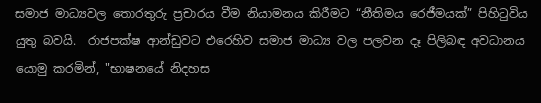සමාජ මාධ්‍යවල තොරතුරු ප්‍රචාරය වීම නියාමනය කිරීමට “නීතිමය රෙජීමයක්” පිහිටුවිය යුතු බවයි.  රාජපක්ෂ ආන්ඩුවට එරෙහිව සමාජ මාධ්‍ය වල පලවන දෑ පිලිබඳ අවධානය යොමු කරමින්, "භාෂනයේ නිදහස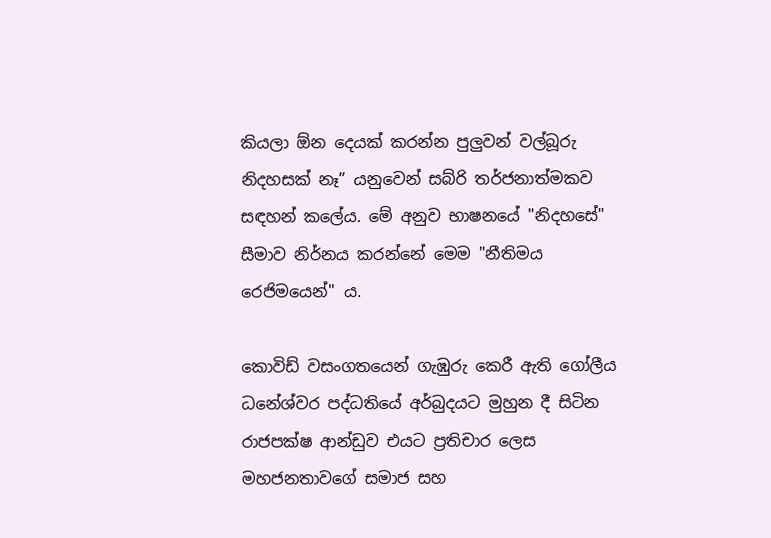කියලා ඕන දෙයක් කරන්න පුලුවන් වල්බූරු නිදහසක් නෑ” යනුවෙන් සබ්රි තර්ජනාත්මකව සඳහන් කලේය. මේ අනුව භාෂනයේ "නිදහසේ" සීමාව නිර්නය කරන්නේ මෙම "නීතිමය රෙජිමයෙන්" ය.

කොවිඩ් වසංගතයෙන් ගැඹුරු කෙරී ඇති ගෝලීය ධනේශ්වර පද්ධතියේ අර්බුදයට මුහුන දී සිටින රාජපක්ෂ ආන්ඩුව එයට ප්‍රතිචාර ලෙස මහජනතාවගේ සමාජ සහ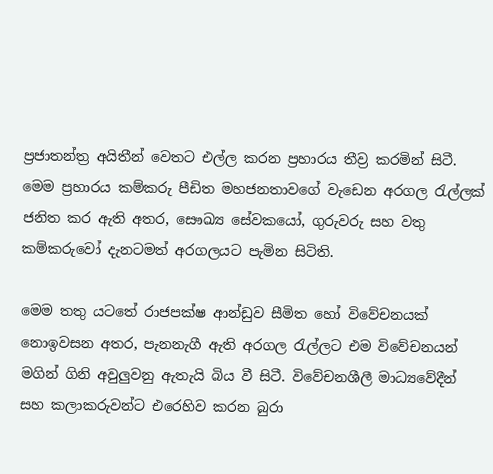ප්‍රජාතන්ත්‍ර අයිතීන් වෙතට එල්ල කරන ප්‍රහාරය තීව්‍ර කරමින් සිටී. මෙම ප්‍රහාරය කම්කරු පීඩිත මහජනතාවගේ වැඩෙන අරගල රැල්ලක් ජනිත කර ඇති අතර, සෞඛ්‍ය සේවකයෝ, ගුරුවරු සහ වතු කම්කරුවෝ දැනටමත් අරගලයට පැමින සිටිති.

මෙම තතු යටතේ රාජපක්ෂ ආන්ඩුව සීමිත හෝ විවේචනයක් නොඉවසන අතර, පැනනැගී ඇති අරගල රැල්ලට එම විවේචනයන් මගින් ගිනි අවුලුවනු ඇතැයි බිය වී සිටී. විවේචනශීලී මාධ්‍යවේදීන් සහ කලාකරුවන්ට එරෙහිව කරන බුරා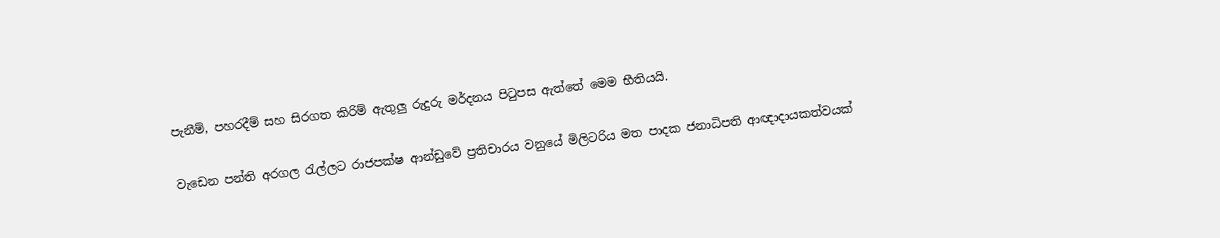පැනීම්, පහරදීම් සහ සිරගත කිරිම් ඇතුලු රුදුරු මර්දනය පිටුපස ඇත්තේ මෙම භීතියයි.

වැඩෙන පන්ති අරගල රැල්ලට රාජපක්ෂ ආන්ඩුවේ ප්‍රතිචාරය වනුයේ මිලිටරිය මත පාදක ජනාධිපති ආඥාදායකත්වයක්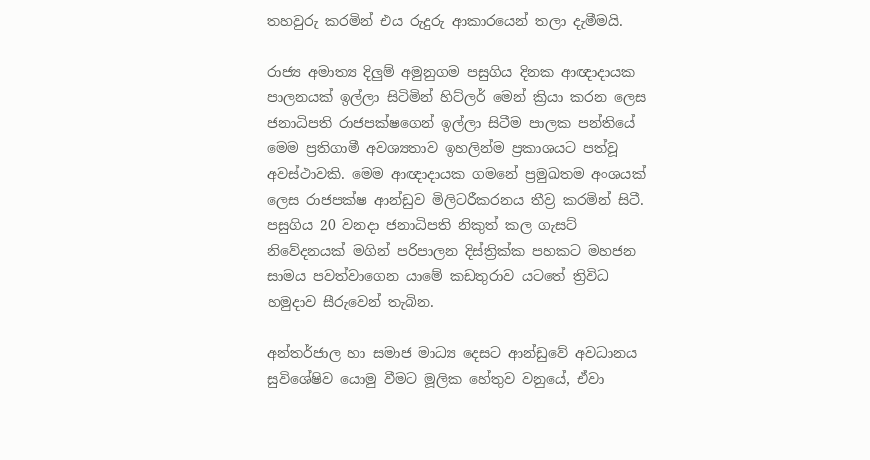තහවුරු කරමින් එය රුදුරු ආකාරයෙන් තලා දැමීමයි.

රාජ්‍ය අමාත්‍ය දිලුම් අමුනුගම පසුගිය දිනක ආඥාදායක පාලනයක් ඉල්ලා සිටිමින් හිට්ලර් මෙන් ක්‍රියා කරන ලෙස ජනාධිපති රාජපක්ෂගෙන් ඉල්ලා සිටීම පාලක පන්තියේ මෙම ප්‍රතිගාමී අවශ්‍යතාව ඉහලින්ම ප්‍රකාශයට පත්වූ අවස්ථාවකි. මෙම ආඥාදායක ගමනේ ප්‍රමුඛතම අංශයක් ලෙස රාජපක්ෂ ආන්ඩුව මිලිටරීකරනය තීව්‍ර කරමින් සිටී. පසුගිය 20 වනදා ජනාධිපති නිකුත් කල ගැසට් නිවේදනයක් මගින් පරිපාලන දිස්ත්‍රික්ක පහකට මහජන සාමය පවත්වාගෙන යාමේ කඩතුරාව යටතේ ත්‍රිවිධ හමුදාව සීරුවෙන් තැබින.

අන්තර්ජාල හා සමාජ මාධ්‍ය දෙසට ආන්ඩුවේ අවධානය සුවිශේෂිව යොමු වීමට මූලික හේතුව වනුයේ, ඒවා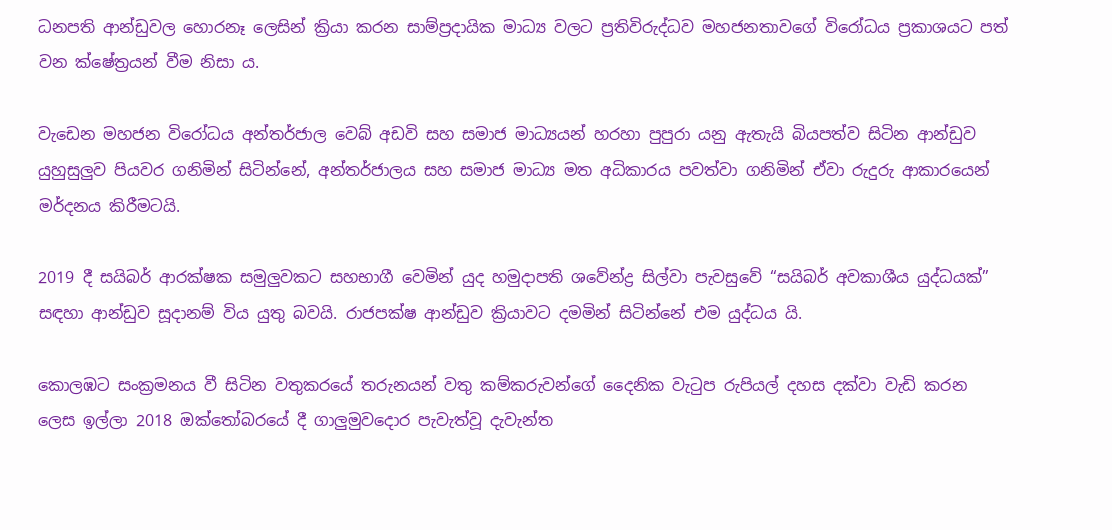ධනපති ආන්ඩුවල හොරනෑ ලෙසින් ක්‍රියා කරන සාම්ප්‍රදායික මාධ්‍ය වලට ප්‍රතිවිරුද්ධව මහජනතාවගේ විරෝධය ප්‍රකාශයට පත් වන ක්ෂේත්‍රයන් වීම නිසා ය.

වැඩෙන මහජන විරෝධය අන්තර්ජාල වෙබ් අඩවි සහ සමාජ මාධ්‍යයන් හරහා පුපුරා යනු ඇතැයි බියපත්ව සිටින ආන්ඩුව යුහුසුලුව පියවර ගනිමින් සිටින්නේ, අන්තර්ජාලය සහ සමාජ මාධ්‍ය මත අධිකාරය පවත්වා ගනිමින් ඒවා රුදුරු ආකාරයෙන් මර්දනය කිරීමටයි.

2019 දී සයිබර් ආරක්ෂක සමුලුවකට සහභාගී වෙමින් යුද හමුදාපති ශවේන්ද්‍ර සිල්වා පැවසුවේ “සයිබර් අවකාශීය යුද්ධයක්” සඳහා ආන්ඩුව සූදානම් විය යුතු බවයි. රාජපක්ෂ ආන්ඩුව ක්‍රියාවට දමමින් සිටින්නේ එම යුද්ධය යි.

කොලඹට සංක්‍රමනය වී සිටින වතුකරයේ තරුනයන් වතු කම්කරුවන්ගේ දෛනික වැටුප රුපියල් දහස දක්වා වැඩි කරන ලෙස ඉල්ලා 2018 ඔක්තෝබරයේ දී ගාලුමුවදොර පැවැත්වූ දැවැන්ත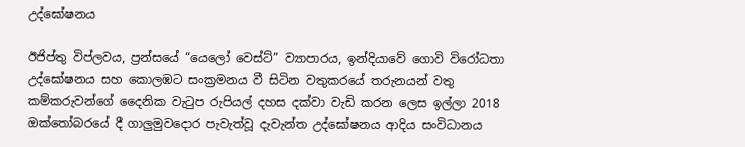උද්ඝෝෂනය

ඊජිප්තු විප්ලවය, ප්‍රන්සයේ “යෙලෝ වෙස්ට්” ව්‍යාපාරය, ඉන්දියාවේ ගොවි විරෝධතා උද්ඝෝෂනය සහ කොලඹට සංක්‍රමනය වී සිටින වතුකරයේ තරුනයන් වතු කම්කරුවන්ගේ දෛනික වැටුප රුපියල් දහස දක්වා වැඩි කරන ලෙස ඉල්ලා 2018 ඔක්තෝබරයේ දී ගාලුමුවදොර පැවැත්වූ දැවැන්ත උද්ඝෝෂනය ආදිය සංවිධානය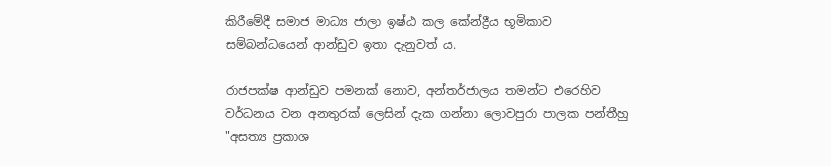කිරීමේදී සමාජ මාධ්‍ය ජාලා ඉෂ්ඨ කල කේන්ද්‍රීය භූමිකාව සම්බන්ධයෙන් ආන්ඩුව ඉතා දැනුවත් ය.

රාජපක්ෂ ආන්ඩුව පමනක් නොව, අන්තර්ජාලය තමන්ට එරෙහිව වර්ධනය වන අනතුරක් ලෙසින් දැක ගන්නා ලොවපුරා පාලක පන්තීහු "අසත්‍ය ප්‍රකාශ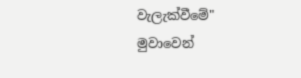වැලැක්වීමේ" මුවාවෙන්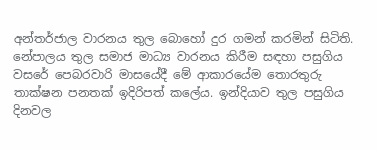අන්තර්ජාල වාරනය තුල බොහෝ දුර ගමන් කරමින් සිටිති. නේපාලය තුල සමාජ මාධ්‍ය වාරනය කිරීම සඳහා පසුගිය වසරේ පෙබරවාරි මාසයේදී මේ ආකාරයේම තොරතුරු තාක්ෂන පනතක් ඉදිරිපත් කලේය. ඉන්දියාව තුල පසුගිය දිනවල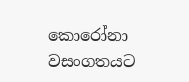කොරෝනා වසංගතයට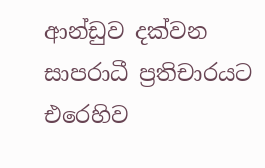ආන්ඩුව දක්වන සාපරාධී ප්‍රතිචාරයට එරෙහිව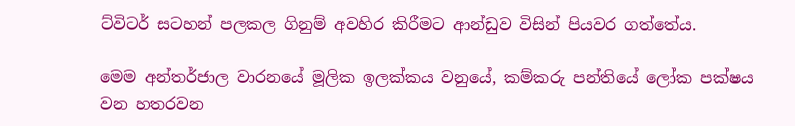ට්විටර් සටහන් පලකල ගිනුම් අවහිර කිරීමට ආන්ඩුව විසින් පියවර ගත්තේය.

මෙම අන්තර්ජාල වාරනයේ මූලික ඉලක්කය වනුයේ, කම්කරු පන්තියේ ලෝක පක්ෂය වන හතරවන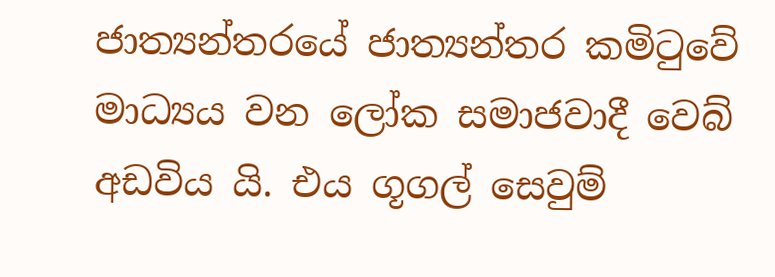ජාත්‍යන්තරයේ ජාත්‍යන්තර කමිටුවේ මාධ්‍යය වන ලෝක සමාජවාදී වෙබ් අඩවිය යි. එය ගූගල් සෙවුම්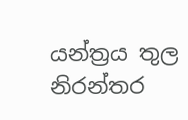යන්ත්‍රය තුල නිරන්තර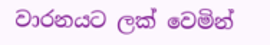වාරනයට ලක් වෙමින්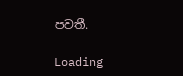පවතී.

Loading